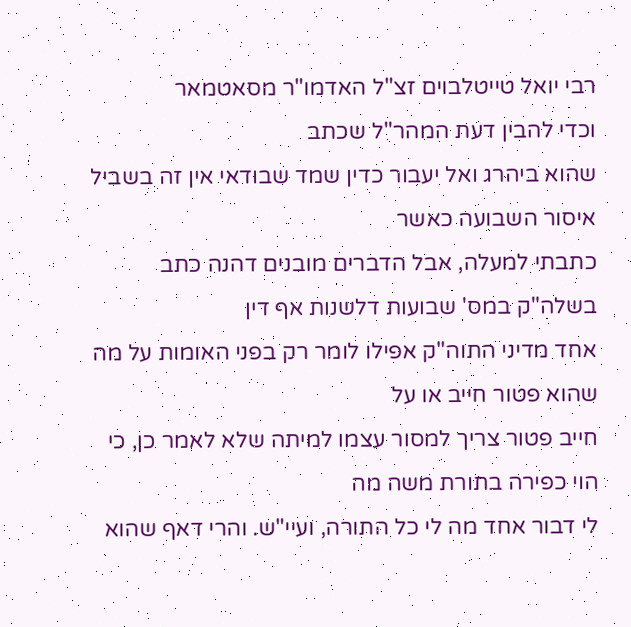רבי יואל טייטלבוים זצ"ל האדמו"ר מסאטמאר
וכדי להבין דעת המהר"ל שכתב
שהוא ביהרג ואל יעבור כדין שמד שבודאי אין זה בשביל איסור השבועה כאשר
כתבתי למעלה, אבל הדברים מובנים דהנה כתב בשלה"ק במס' שבועות דלשנות אף דין
אחד מדיני התוה"ק אפילו לומר רק בפני האומות על מה שהוא פטור חייב או על
חייב פטור צריך למסור עצמו למיתה שלא לאמר כן, כי הוי כפירה בתורת משה מה
לי דבור אחד מה לי כל התורה, ועיי"ש. והרי דאף שהוא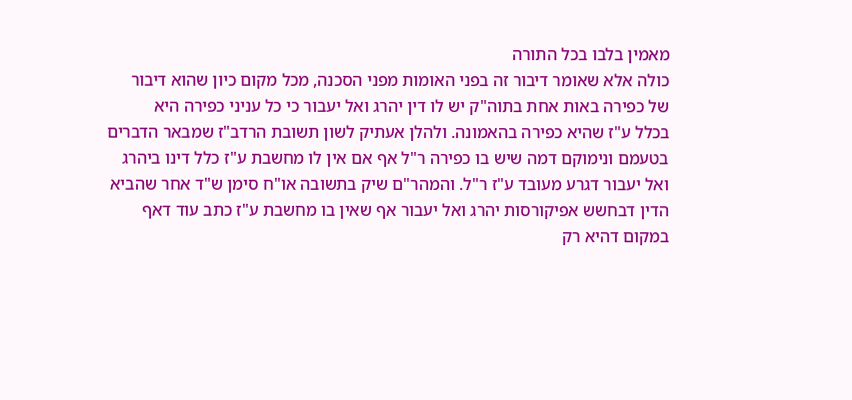מאמין בלבו בכל התורה
כולה אלא שאומר דיבור זה בפני האומות מפני הסכנה, מכל מקום כיון שהוא דיבור
של כפירה באות אחת בתוה"ק יש לו דין יהרג ואל יעבור כי כל עניני כפירה היא
בכלל ע"ז שהיא כפירה בהאמונה. ולהלן אעתיק לשון תשובת הרדב"ז שמבאר הדברים
בטעמם ונימוקם דמה שיש בו כפירה ר"ל אף אם אין לו מחשבת ע"ז כלל דינו ביהרג
ואל יעבור דגרע מעובד ע"ז ר"ל. והמהר"ם שיק בתשובה או"ח סימן ש"ד אחר שהביא
הדין דבחשש אפיקורסות יהרג ואל יעבור אף שאין בו מחשבת ע"ז כתב עוד דאף
במקום דהיא רק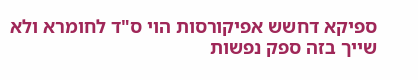ספיקא דחשש אפיקורסות הוי ס"ד לחומרא ולא שייך בזה ספק נפשות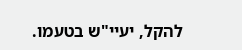להקל, יעיי"ש בטעמו.